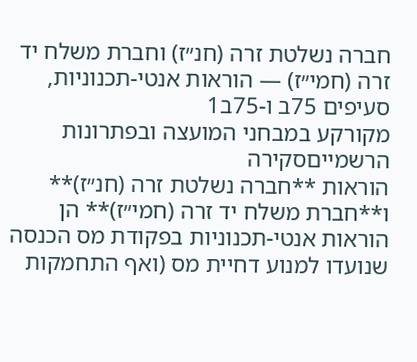חברה נשלטת זרה (חנ״ז) וחברת משלח יד זרה (חמי״ז) — הוראות אנטי-תכנוניות, סעיפים 75ב ו-75ב1
מקורקע במבחני המועצה ובפתרונות הרשמייםסקירה
הוראות **חברה נשלטת זרה (חנ״ז)** ו**חברת משלח יד זרה (חמי״ז)** הן הוראות אנטי-תכנוניות בפקודת מס הכנסה שנועדו למנוע דחיית מס (ואף התחמקות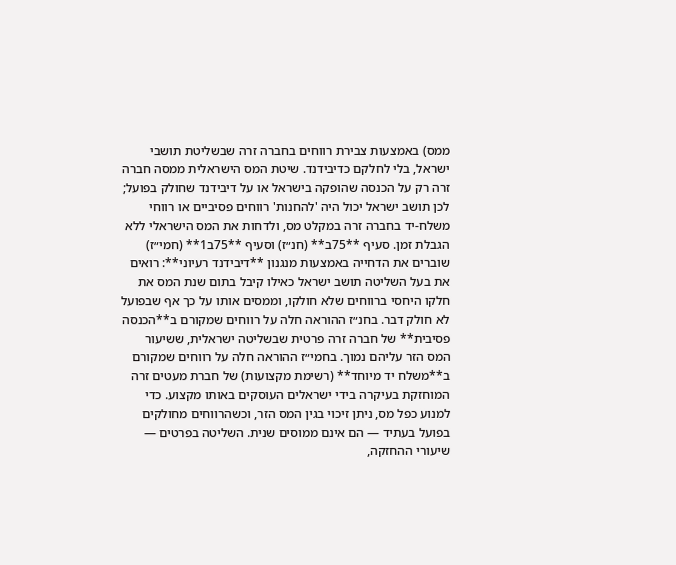ממס) באמצעות צבירת רווחים בחברה זרה שבשליטת תושבי ישראל, בלי לחלקם כדיבידנד. שיטת המס הישראלית ממסה חברה זרה רק על הכנסה שהופקה בישראל או על דיבידנד שחולק בפועל; לכן תושב ישראל יכול היה 'להחנות' רווחים פסיביים או רווחי משלח-יד בחברה זרה במקלט מס, ולדחות את המס הישראלי ללא הגבלת זמן. סעיף **75ב** (חנ״ז) וסעיף **75ב1** (חמי״ז) שוברים את הדחייה באמצעות מנגנון **דיבידנד רעיוני**: רואים את בעל השליטה תושב ישראל כאילו קיבל בתום שנת המס את חלקו היחסי ברווחים שלא חולקו, וממסים אותו על כך אף שבפועל לא חולק דבר. בחנ״ז ההוראה חלה על רווחים שמקורם ב**הכנסה פסיבית** של חברה זרה פרטית שבשליטה ישראלית, ששיעור המס הזר עליהם נמוך. בחמי״ז ההוראה חלה על רווחים שמקורם ב**משלח יד מיוחד** (רשימת מקצועות) של חברת מעטים זרה המוחזקת בעיקרה בידי ישראלים העוסקים באותו מקצוע. כדי למנוע כפל מס, ניתן זיכוי בגין המס הזר, וכשהרווחים מחולקים בפועל בעתיד — הם אינם ממוסים שנית. השליטה בפרטים — שיעורי ההחזקה,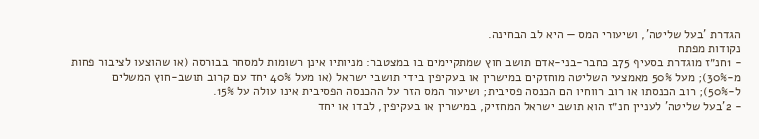הגדרת 'בעל שליטה', ושיעורי המס — היא לב הבחינה.
נקודות מפתח
- 1חנ״ז מוגדרת בסעיף 75ב כחבר-בני-אדם תושב חוץ שמתקיימים בו במצטבר: מניותיו אינן רשומות למסחר בבורסה (או שהוצעו לציבור פחות מ-30%); מעל 50% מאמצעי השליטה מוחזקים במישרין או בעקיפין בידי תושבי ישראל (או מעל 40% יחד עם קרוב תושב-חוץ המשלים ל-50%); רוב הכנסתו או רוב רווחיו הם הכנסה פסיבית; ושיעור המס הזר על ההכנסה הפסיבית אינו עולה על 15%.
- 2'בעל שליטה' לעניין חנ״ז הוא תושב ישראל המחזיק, במישרין או בעקיפין, לבדו או יחד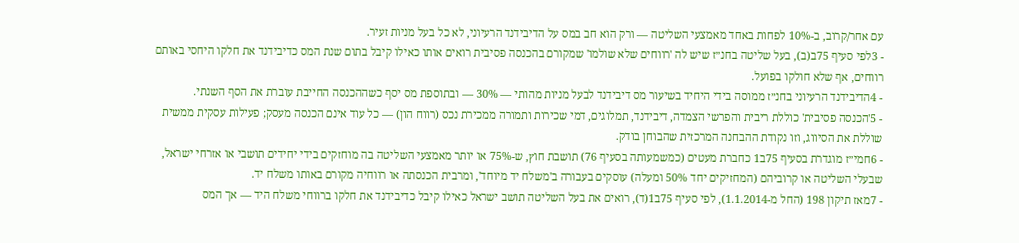עם אחר/קרוב, ב-10% לפחות באחד מאמצעי השליטה — ורק הוא חב במס על הדיבידנד הרעיוני, לא כל בעל מניות זעיר.
- 3לפי סעיף 75ב(ב), בעל שליטה בחנ״ז שיש לה 'רווחים שלא שולמו' שמקורם בהכנסה פסיבית רואים אותו כאילו קיבל בתום שנת המס כדיבידנד את חלקו היחסי באותם רווחים, אף שלא חולקו בפועל.
- 4הדיבידנד הרעיוני בחנ״ז ממוסה בידי היחיד בשיעור מס דיבידנד לבעל מניות מהותי — 30% — ובתוספת מס יסף כשההכנסה החייבת עוברת את הסף השנתי.
- 5'הכנסה פסיבית' כוללת ריבית והפרשי הצמדה, דיבידנד, תמלוגים, דמי שכירות ותמורה ממכירת נכס (רווח הון) — כל עוד אינם הכנסה מעסק; פעילות עסקית ממשית שוללת את הסיווג, וזו נקודת ההבחנה המרכזית שהבוחן בודק.
- 6חמי״ז מוגדרת בסעיף 75ב1 כחברת מעטים (כמשמעותה בסעיף 76) תושבת חוץ, ש-75% או יותר מאמצעי השליטה בה מוחזקים בידי יחידים תושבי או אזרחי ישראל, שבעלי השליטה או קרוביהם (המחזיקים יחד 50% ומעלה) עוסקים בעבורה ב'משלח יד מיוחד', ומרבית הכנסתה או רווחיה מקורם באותו משלח יד.
- 7מאז תיקון 198 (החל מ-1.1.2014), לפי סעיף 75ב1(ד), רואים את בעל השליטה תושב ישראל כאילו קיבל כדיבידנד את חלקו ברווחי משלח היד — אך המס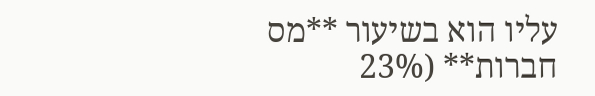עליו הוא בשיעור **מס חברות** (23%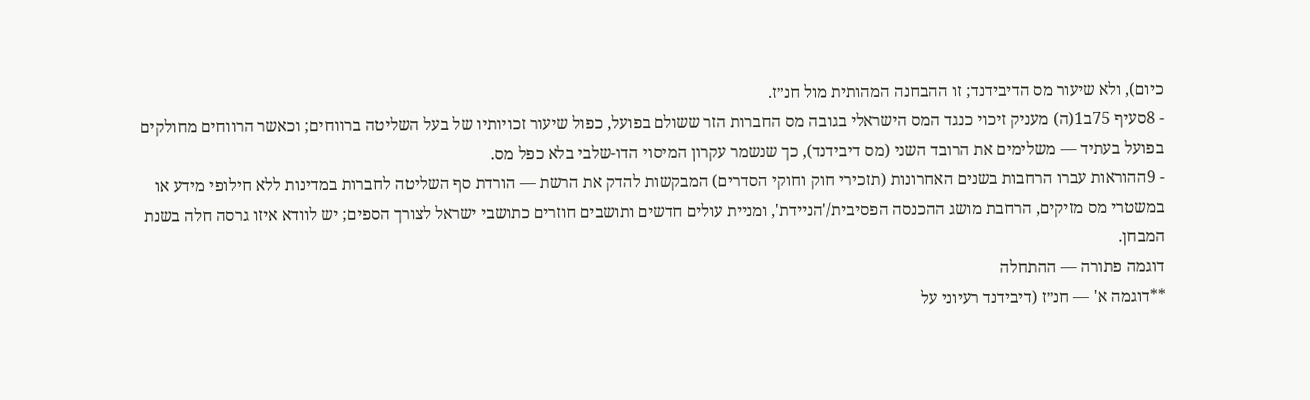כיום), ולא שיעור מס הדיבידנד; זו ההבחנה המהותית מול חנ״ז.
- 8סעיף 75ב1(ה) מעניק זיכוי כנגד המס הישראלי בגובה מס החברות הזר ששולם בפועל, כפול שיעור זכויותיו של בעל השליטה ברווחים; וכאשר הרווחים מחולקים בפועל בעתיד — משלימים את הרובד השני (מס דיבידנד), כך שנשמר עקרון המיסוי הדו-שלבי בלא כפל מס.
- 9ההוראות עברו הרחבות בשנים האחרונות (תזכירי חוק וחוקי הסדרים) המבקשות להדק את הרשת — הורדת סף השליטה לחברות במדינות ללא חילופי מידע או במשטרי מס מזיקים, הרחבת מושג ההכנסה הפסיבית/'הניידת', ומניית עולים חדשים ותושבים חוזרים כתושבי ישראל לצורך הספים; יש לוודא איזו גרסה חלה בשנת המבחן.
דוגמה פתורה — ההתחלה
**דוגמה א' — חנ״ז (דיבידנד רעיוני על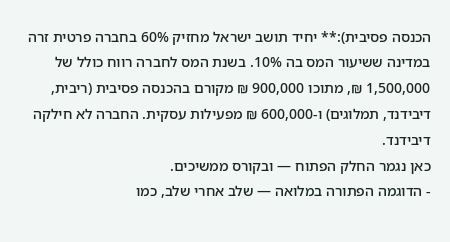הכנסה פסיבית):** יחיד תושב ישראל מחזיק 60% בחברה פרטית זרה במדינה ששיעור המס בה 10%. בשנת המס לחברה רווח כולל של 1,500,000 ₪, מתוכו 900,000 ₪ מקורם בהכנסה פסיבית (ריבית, דיבידנד, תמלוגים) ו-600,000 ₪ מפעילות עסקית. החברה לא חילקה דיבידנד.
כאן נגמר החלק הפתוח — ובקורס ממשיכים.
- הדוגמה הפתורה במלואה — שלב אחרי שלב, כמו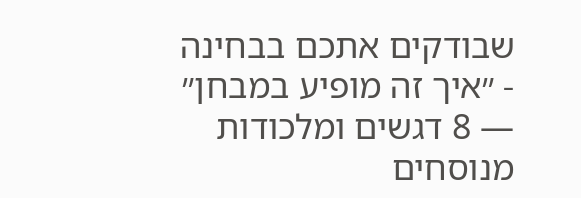שבודקים אתכם בבחינה
- ״איך זה מופיע במבחן״ — 8 דגשים ומלכודות מנוסחים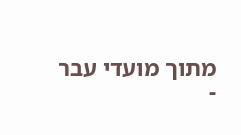מתוך מועדי עבר
-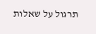תרגול על שאלות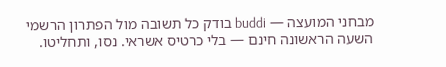מבחני המועצה — buddi בודק כל תשובה מול הפתרון הרשמי
השעה הראשונה חינם — בלי כרטיס אשראי. נסו, ותחליטו.